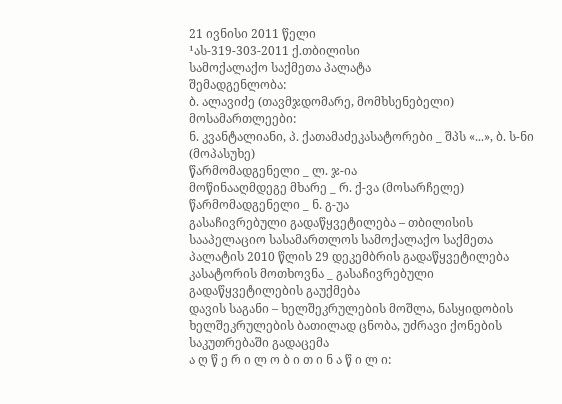21 ივნისი 2011 წელი
¹ას-319-303-2011 ქ.თბილისი
სამოქალაქო საქმეთა პალატა
შემადგენლობა:
ბ. ალავიძე (თავმჯდომარე, მომხსენებელი)
მოსამართლეები:
ნ. კვანტალიანი, პ. ქათამაძეკასატორები _ შპს «...», ბ. ს-ნი (მოპასუხე)
წარმომადგენელი _ ლ. ჯ-ია
მოწინააღმდეგე მხარე _ რ. ქ-ვა (მოსარჩელე)
წარმომადგენელი _ ნ. გ-უა
გასაჩივრებული გადაწყვეტილება – თბილისის სააპელაციო სასამართლოს სამოქალაქო საქმეთა პალატის 2010 წლის 29 დეკემბრის გადაწყვეტილება
კასატორის მოთხოვნა _ გასაჩივრებული გადაწყვეტილების გაუქმება
დავის საგანი – ხელშეკრულების მოშლა, ნასყიდობის ხელშეკრულების ბათილად ცნობა, უძრავი ქონების საკუთრებაში გადაცემა
ა ღ წ ე რ ი ლ ო ბ ი თ ი ნ ა წ ი ლ ი: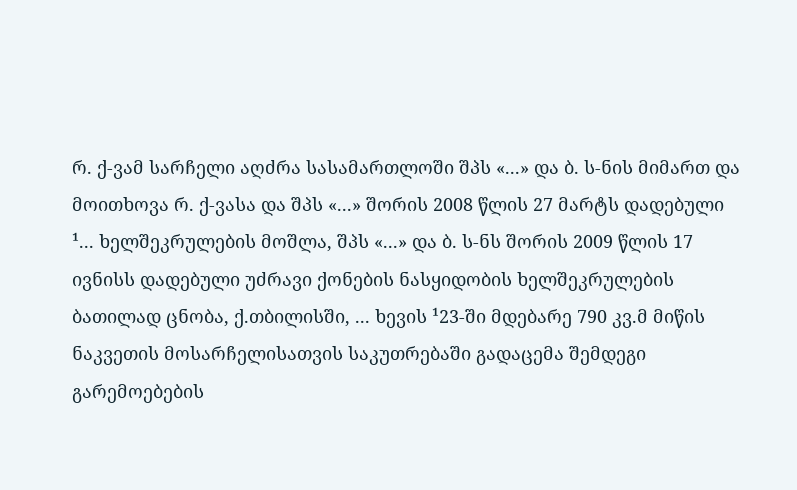რ. ქ-ვამ სარჩელი აღძრა სასამართლოში შპს «...» და ბ. ს-ნის მიმართ და მოითხოვა რ. ქ-ვასა და შპს «...» შორის 2008 წლის 27 მარტს დადებული ¹... ხელშეკრულების მოშლა, შპს «...» და ბ. ს-ნს შორის 2009 წლის 17 ივნისს დადებული უძრავი ქონების ნასყიდობის ხელშეკრულების ბათილად ცნობა, ქ.თბილისში, ... ხევის ¹23-ში მდებარე 790 კვ.მ მიწის ნაკვეთის მოსარჩელისათვის საკუთრებაში გადაცემა შემდეგი გარემოებების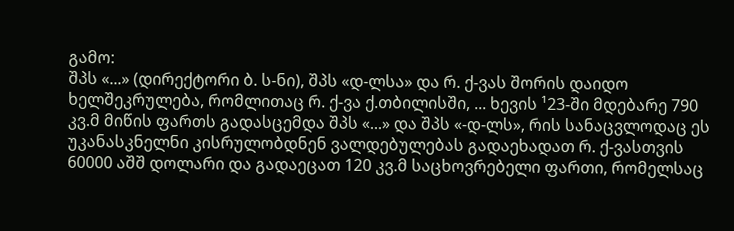გამო:
შპს «...» (დირექტორი ბ. ს-ნი), შპს «დ-ლსა» და რ. ქ-ვას შორის დაიდო ხელშეკრულება, რომლითაც რ. ქ-ვა ქ.თბილისში, ... ხევის ¹23-ში მდებარე 790 კვ.მ მიწის ფართს გადასცემდა შპს «...» და შპს «-დ-ლს», რის სანაცვლოდაც ეს უკანასკნელნი კისრულობდნენ ვალდებულებას გადაეხადათ რ. ქ-ვასთვის 60000 აშშ დოლარი და გადაეცათ 120 კვ.მ საცხოვრებელი ფართი, რომელსაც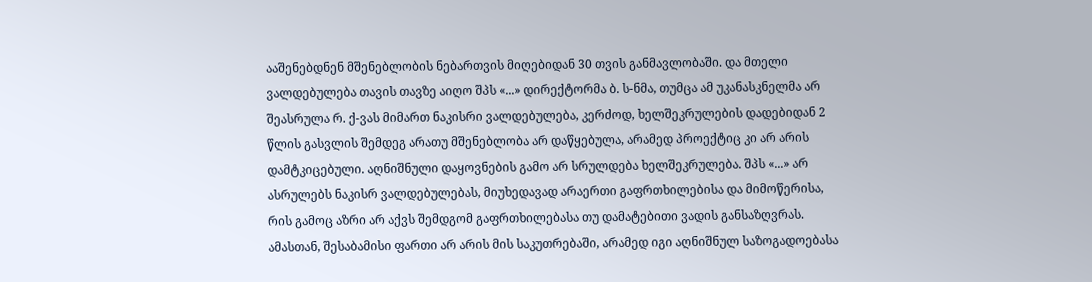ააშენებდნენ მშენებლობის ნებართვის მიღებიდან 30 თვის განმავლობაში. და მთელი ვალდებულება თავის თავზე აიღო შპს «...» დირექტორმა ბ. ს-ნმა, თუმცა ამ უკანასკნელმა არ შეასრულა რ. ქ-ვას მიმართ ნაკისრი ვალდებულება, კერძოდ, ხელშეკრულების დადებიდან 2 წლის გასვლის შემდეგ არათუ მშენებლობა არ დაწყებულა, არამედ პროექტიც კი არ არის დამტკიცებული. აღნიშნული დაყოვნების გამო არ სრულდება ხელშეკრულება. შპს «...» არ ასრულებს ნაკისრ ვალდებულებას, მიუხედავად არაერთი გაფრთხილებისა და მიმოწერისა, რის გამოც აზრი არ აქვს შემდგომ გაფრთხილებასა თუ დამატებითი ვადის განსაზღვრას. ამასთან, შესაბამისი ფართი არ არის მის საკუთრებაში, არამედ იგი აღნიშნულ საზოგადოებასა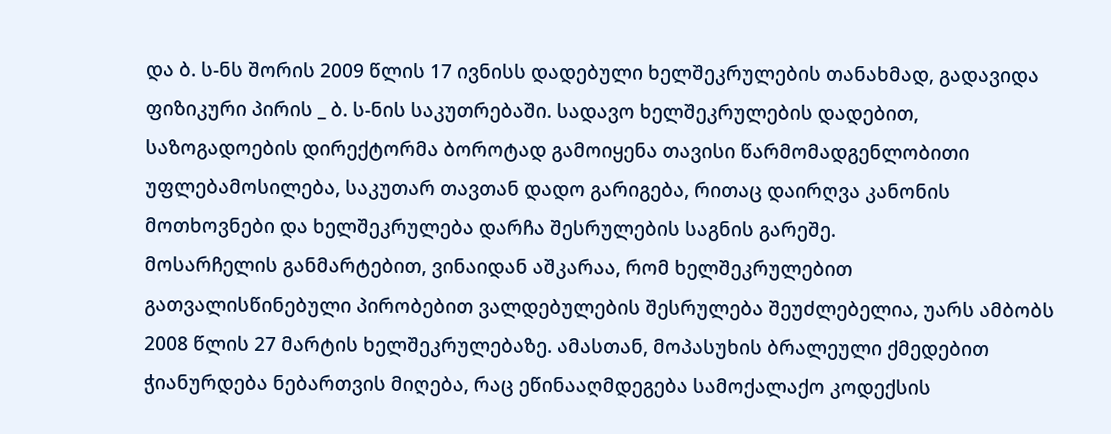და ბ. ს-ნს შორის 2009 წლის 17 ივნისს დადებული ხელშეკრულების თანახმად, გადავიდა ფიზიკური პირის _ ბ. ს-ნის საკუთრებაში. სადავო ხელშეკრულების დადებით, საზოგადოების დირექტორმა ბოროტად გამოიყენა თავისი წარმომადგენლობითი უფლებამოსილება, საკუთარ თავთან დადო გარიგება, რითაც დაირღვა კანონის მოთხოვნები და ხელშეკრულება დარჩა შესრულების საგნის გარეშე.
მოსარჩელის განმარტებით, ვინაიდან აშკარაა, რომ ხელშეკრულებით გათვალისწინებული პირობებით ვალდებულების შესრულება შეუძლებელია, უარს ამბობს 2008 წლის 27 მარტის ხელშეკრულებაზე. ამასთან, მოპასუხის ბრალეული ქმედებით ჭიანურდება ნებართვის მიღება, რაც ეწინააღმდეგება სამოქალაქო კოდექსის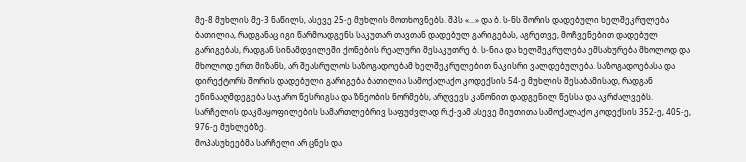მე-8 მუხლის მე-3 ნაწილს, ასევე 25-ე მუხლის მოთხოვნებს. შპს «...» და ბ. ს-ნს შორის დადებული ხელშეკრულება ბათილია, რადგანაც იგი წარმოადგენს საკუთარ თავთან დადებულ გარიგებას, აგრეთვე, მოჩვენებით დადებულ გარიგებას, რადგან სინამდვილეში ქონების რეალური მესაკუთრე ბ. ს-ნია და ხელშეკრულება ემსახურება მხოლოდ და მხოლოდ ერთ მიზანს, არ შეასრულოს საზოგადოებამ ხელშეკრულებით ნაკისრი ვალდებულება. საზოგადოებასა და დირექტორს შორის დადებული გარიგება ბათილია სამოქალაქო კოდექსის 54-ე მუხლის შესაბამისად, რადგან ეწინააღმდეგება საჯარო წესრიგსა და ზნეობის ნორმებს, არღვევს კანონით დადგენილ წესსა და აკრძალვებს.
სარჩელის დაკმაყოფილების სამართლებრივ საფუძვლად რ.ქ-ვამ ასევე მიუთითა სამოქალაქო კოდექსის 352-ე, 405-ე, 976-ე მუხლებზე.
მოპასუხეებმა სარჩელი არ ცნეს და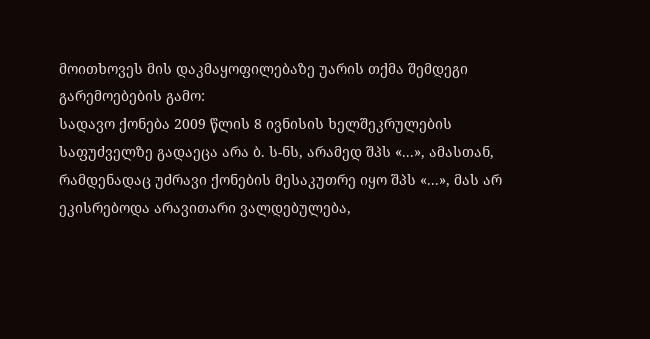მოითხოვეს მის დაკმაყოფილებაზე უარის თქმა შემდეგი გარემოებების გამო:
სადავო ქონება 2009 წლის 8 ივნისის ხელშეკრულების საფუძველზე გადაეცა არა ბ. ს-ნს, არამედ შპს «...», ამასთან, რამდენადაც უძრავი ქონების მესაკუთრე იყო შპს «...», მას არ ეკისრებოდა არავითარი ვალდებულება,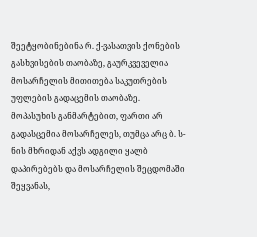შეეტყობინებინა რ. ქ-ვასათვის ქონების გასხვისების თაობაზე, გაურკვეველია მოსარჩელის მითითება საკუთრების უფლების გადაცემის თაობაზე.
მოპასუხის განმარტებით, ფართი არ გადასცემია მოსარჩელეს, თუმცა არც ბ. ს-ნის მხრიდან აქვს ადგილი ყალბ დაპირებებს და მოსარჩელის შეცდომაში შეყვანას,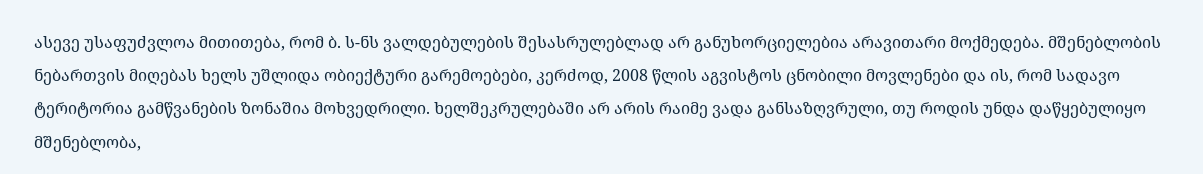ასევე უსაფუძვლოა მითითება, რომ ბ. ს-ნს ვალდებულების შესასრულებლად არ განუხორციელებია არავითარი მოქმედება. მშენებლობის ნებართვის მიღებას ხელს უშლიდა ობიექტური გარემოებები, კერძოდ, 2008 წლის აგვისტოს ცნობილი მოვლენები და ის, რომ სადავო ტერიტორია გამწვანების ზონაშია მოხვედრილი. ხელშეკრულებაში არ არის რაიმე ვადა განსაზღვრული, თუ როდის უნდა დაწყებულიყო მშენებლობა,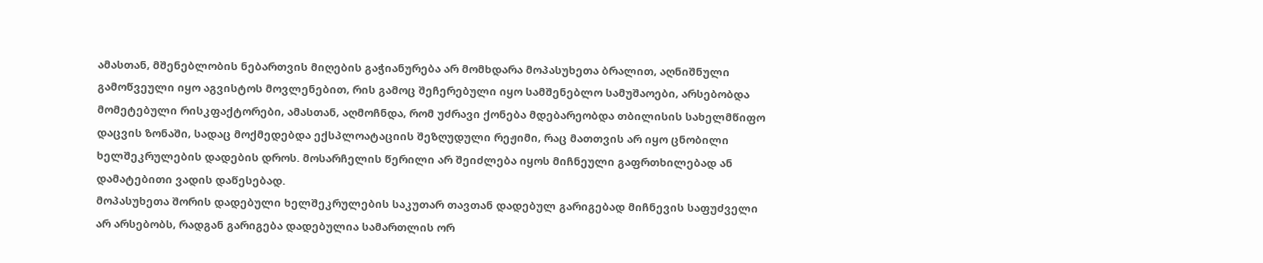ამასთან, მშენებლობის ნებართვის მიღების გაჭიანურება არ მომხდარა მოპასუხეთა ბრალით, აღნიშნული გამოწვეული იყო აგვისტოს მოვლენებით, რის გამოც შეჩერებული იყო სამშენებლო სამუშაოები, არსებობდა მომეტებული რისკფაქტორები, ამასთან, აღმოჩნდა, რომ უძრავი ქონება მდებარეობდა თბილისის სახელმწიფო დაცვის ზონაში, სადაც მოქმედებდა ექსპლოატაციის შეზღუდული რეჟიმი, რაც მათთვის არ იყო ცნობილი ხელშეკრულების დადების დროს. მოსარჩელის წერილი არ შეიძლება იყოს მიჩნეული გაფრთხილებად ან დამატებითი ვადის დაწესებად.
მოპასუხეთა შორის დადებული ხელშეკრულების საკუთარ თავთან დადებულ გარიგებად მიჩნევის საფუძველი არ არსებობს, რადგან გარიგება დადებულია სამართლის ორ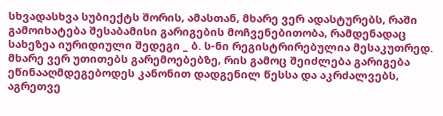სხვადასხვა სუბიექტს შორის, ამასთან, მხარე ვერ ადასტურებს, რაში გამოიხატება შესაბამისი გარიგების მოჩვენებითობა, რამდენადაც სახეზეა იურიდიული შედეგი _ ბ. ს-ნი რეგისტრირებულია მესაკუთრედ. მხარე ვერ უთითებს გარემოებებზე, რის გამოც შეიძლება გარიგება ეწინააღმდეგებოდეს კანონით დადგენილ წესსა და აკრძალვებს, აგრეთვე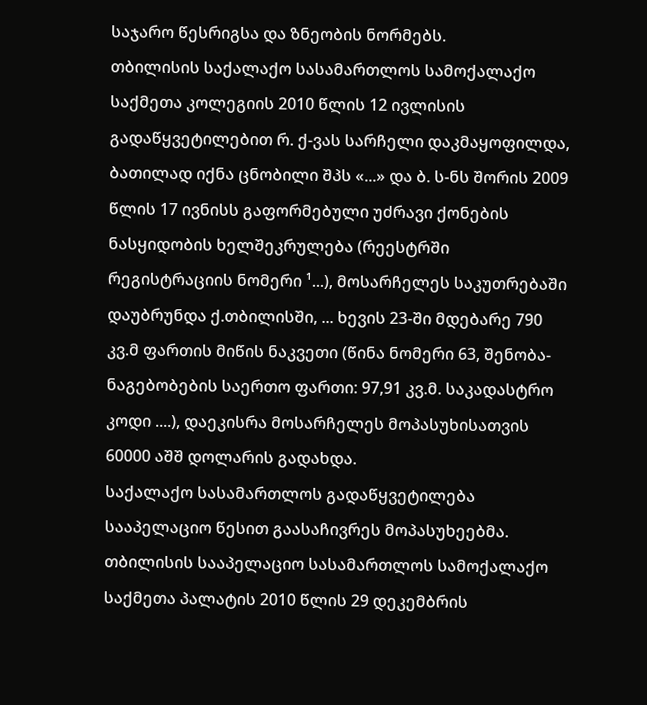საჯარო წესრიგსა და ზნეობის ნორმებს.
თბილისის საქალაქო სასამართლოს სამოქალაქო საქმეთა კოლეგიის 2010 წლის 12 ივლისის გადაწყვეტილებით რ. ქ-ვას სარჩელი დაკმაყოფილდა, ბათილად იქნა ცნობილი შპს «...» და ბ. ს-ნს შორის 2009 წლის 17 ივნისს გაფორმებული უძრავი ქონების ნასყიდობის ხელშეკრულება (რეესტრში რეგისტრაციის ნომერი ¹...), მოსარჩელეს საკუთრებაში დაუბრუნდა ქ.თბილისში, ... ხევის 23-ში მდებარე 790 კვ.მ ფართის მიწის ნაკვეთი (წინა ნომერი 63, შენობა-ნაგებობების საერთო ფართი: 97,91 კვ.მ. საკადასტრო კოდი ....), დაეკისრა მოსარჩელეს მოპასუხისათვის 60000 აშშ დოლარის გადახდა.
საქალაქო სასამართლოს გადაწყვეტილება სააპელაციო წესით გაასაჩივრეს მოპასუხეებმა.
თბილისის სააპელაციო სასამართლოს სამოქალაქო საქმეთა პალატის 2010 წლის 29 დეკემბრის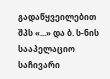გადაწყვეილებით შპს «...» და ბ. ს-ნის სააპელაციო საჩივარი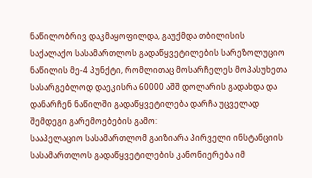ნაწილობრივ დაკმაყოფილდა, გაუქმდა თბილისის საქალაქო სასამართლოს გადაწყვეტილების სარეზოლუციო ნაწილის მე-4 პუნქტი, რომლითაც მოსარჩელეს მოპასუხეთა სასარგებლოდ დაეკისრა 60000 აშშ დოლარის გადახდა და დანარჩენ ნაწილში გადაწყვეტილება დარჩა უცველად შემდეგი გარემოებების გამო:
სააპელაციო სასამართლომ გაიზიარა პირველი ინსტანციის სასამართლოს გადაწყვეტილების კანონიერება იმ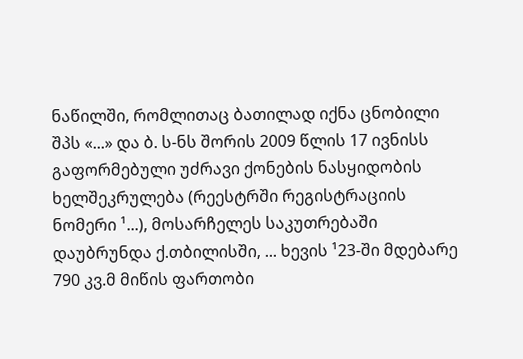ნაწილში, რომლითაც ბათილად იქნა ცნობილი შპს «...» და ბ. ს-ნს შორის 2009 წლის 17 ივნისს გაფორმებული უძრავი ქონების ნასყიდობის ხელშეკრულება (რეესტრში რეგისტრაციის ნომერი ¹...), მოსარჩელეს საკუთრებაში დაუბრუნდა ქ.თბილისში, ... ხევის ¹23-ში მდებარე 790 კვ.მ მიწის ფართობი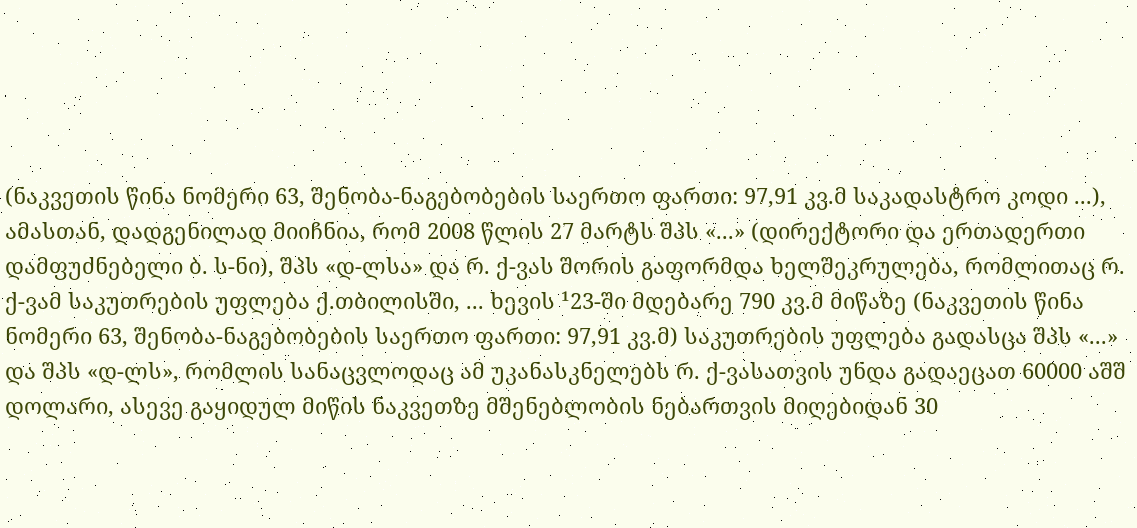(ნაკვეთის წინა ნომერი 63, შენობა-ნაგებობების საერთო ფართი: 97,91 კვ.მ საკადასტრო კოდი ...), ამასთან, დადგენილად მიიჩნია, რომ 2008 წლის 27 მარტს შპს «...» (დირექტორი და ერთადერთი დამფუძნებელი ბ. ს-ნი), შპს «დ-ლსა» და რ. ქ-ვას შორის გაფორმდა ხელშეკრულება, რომლითაც რ. ქ-ვამ საკუთრების უფლება ქ.თბილისში, ... ხევის ¹23-ში მდებარე 790 კვ.მ მიწაზე (ნაკვეთის წინა ნომერი 63, შენობა-ნაგებობების საერთო ფართი: 97,91 კვ.მ) საკუთრების უფლება გადასცა შპს «...» და შპს «დ-ლს», რომლის სანაცვლოდაც ამ უკანასკნელებს რ. ქ-ვასათვის უნდა გადაეცათ 60000 აშშ დოლარი, ასევე გაყიდულ მიწის ნაკვეთზე მშენებლობის ნებართვის მიღებიდან 30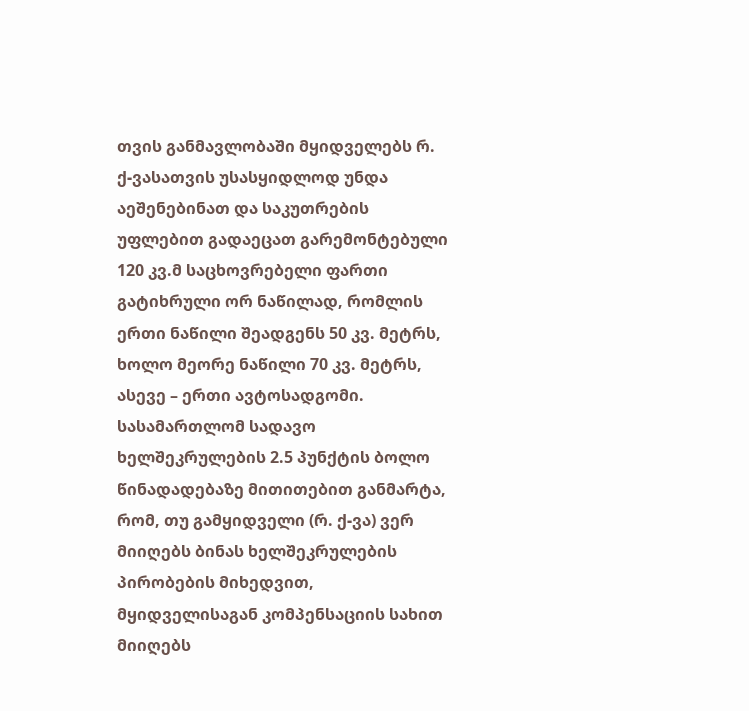თვის განმავლობაში მყიდველებს რ. ქ-ვასათვის უსასყიდლოდ უნდა აეშენებინათ და საკუთრების უფლებით გადაეცათ გარემონტებული 120 კვ.მ საცხოვრებელი ფართი გატიხრული ორ ნაწილად, რომლის ერთი ნაწილი შეადგენს 50 კვ. მეტრს, ხოლო მეორე ნაწილი 70 კვ. მეტრს, ასევე – ერთი ავტოსადგომი.
სასამართლომ სადავო ხელშეკრულების 2.5 პუნქტის ბოლო წინადადებაზე მითითებით განმარტა, რომ, თუ გამყიდველი (რ. ქ-ვა) ვერ მიიღებს ბინას ხელშეკრულების პირობების მიხედვით, მყიდველისაგან კომპენსაციის სახით მიიღებს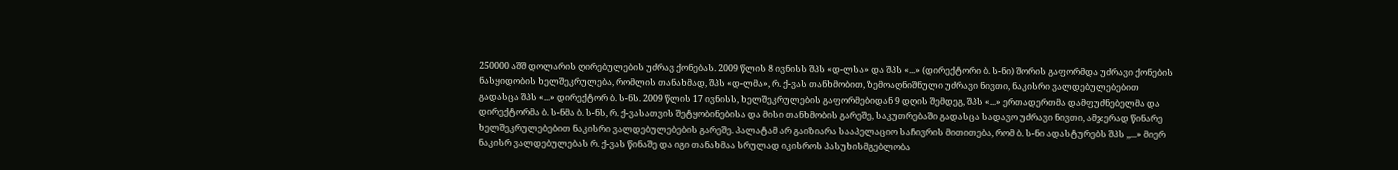250000 აშშ დოლარის ღირებულების უძრავ ქონებას. 2009 წლის 8 ივნისს შპს «დ-ლსა» და შპს «...» (დირექტორი ბ. ს-ნი) შორის გაფორმდა უძრავი ქონების ნასყიდობის ხელშეკრულება, რომლის თანახმად, შპს «დ-ლმა», რ. ქ-ვას თანხმობით, ზემოაღნიშნული უძრავი ნივთი, ნაკისრი ვალდებულებებით გადასცა შპს «...» დირექტორ ბ. ს-ნს. 2009 წლის 17 ივნისს, ხელშეკრულების გაფორმებიდან 9 დღის შემდეგ, შპს «...» ერთადერთმა დამფუძნებელმა და დირექტორმა ბ. ს-ნმა ბ. ს-ნს, რ. ქ-ვასათვის შეტყობინებისა და მისი თანხმობის გარეშე, საკუთრებაში გადასცა სადავო უძრავი ნივთი, ამჯერად წინარე ხელშეკრულებებით ნაკისრი ვალდებულებების გარეშე. პალატამ არ გაიზიარა სააპელაციო საჩივრის მითითება, რომ ბ. ს-ნი ადასტურებს შპს ,,...» მიერ ნაკისრ ვალდებულებას რ. ქ-ვას წინაშე და იგი თანახმაა სრულად იკისროს პასუხისმგებლობა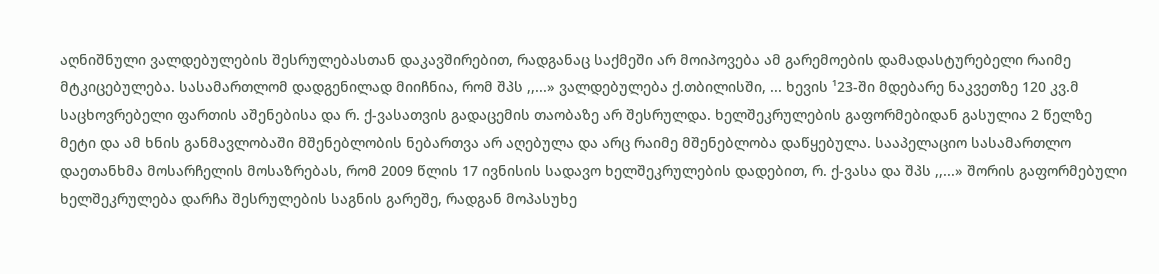აღნიშნული ვალდებულების შესრულებასთან დაკავშირებით, რადგანაც საქმეში არ მოიპოვება ამ გარემოების დამადასტურებელი რაიმე მტკიცებულება. სასამართლომ დადგენილად მიიჩნია, რომ შპს ,,...» ვალდებულება ქ.თბილისში, ... ხევის ¹23-ში მდებარე ნაკვეთზე 120 კვ.მ საცხოვრებელი ფართის აშენებისა და რ. ქ-ვასათვის გადაცემის თაობაზე არ შესრულდა. ხელშეკრულების გაფორმებიდან გასულია 2 წელზე მეტი და ამ ხნის განმავლობაში მშენებლობის ნებართვა არ აღებულა და არც რაიმე მშენებლობა დაწყებულა. სააპელაციო სასამართლო დაეთანხმა მოსარჩელის მოსაზრებას, რომ 2009 წლის 17 ივნისის სადავო ხელშეკრულების დადებით, რ. ქ-ვასა და შპს ,,...» შორის გაფორმებული ხელშეკრულება დარჩა შესრულების საგნის გარეშე, რადგან მოპასუხე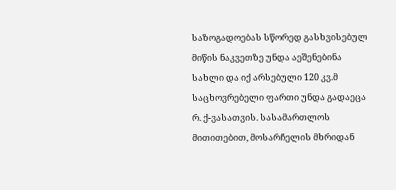საზოგადოებას სწორედ გასხვისებულ მიწის ნაკვეთზე უნდა აეშენებინა სახლი და იქ არსებული 120 კვ.მ საცხოვრებელი ფართი უნდა გადაეცა რ. ქ-ვასათვის. სასამართლოს მითითებით, მოსარჩელის მხრიდან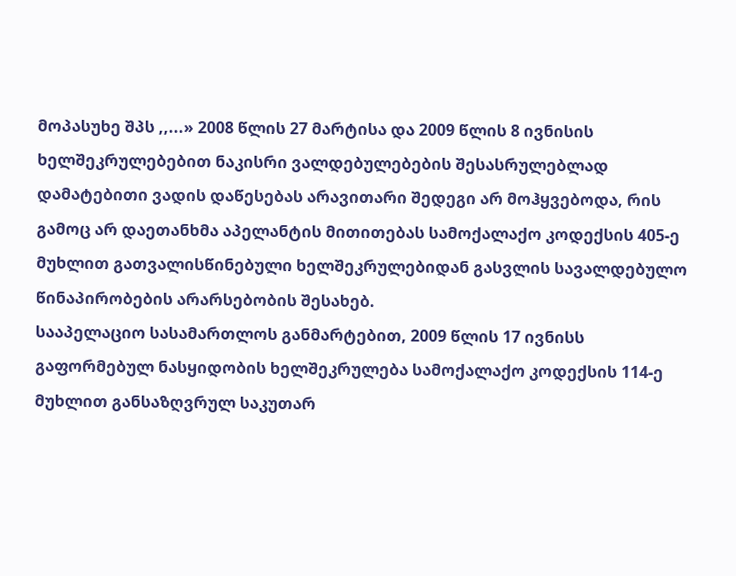მოპასუხე შპს ,,...» 2008 წლის 27 მარტისა და 2009 წლის 8 ივნისის ხელშეკრულებებით ნაკისრი ვალდებულებების შესასრულებლად დამატებითი ვადის დაწესებას არავითარი შედეგი არ მოჰყვებოდა, რის გამოც არ დაეთანხმა აპელანტის მითითებას სამოქალაქო კოდექსის 405-ე მუხლით გათვალისწინებული ხელშეკრულებიდან გასვლის სავალდებულო წინაპირობების არარსებობის შესახებ.
სააპელაციო სასამართლოს განმარტებით, 2009 წლის 17 ივნისს გაფორმებულ ნასყიდობის ხელშეკრულება სამოქალაქო კოდექსის 114-ე მუხლით განსაზღვრულ საკუთარ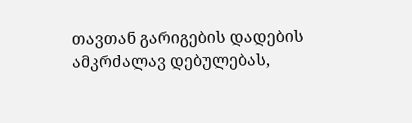თავთან გარიგების დადების ამკრძალავ დებულებას,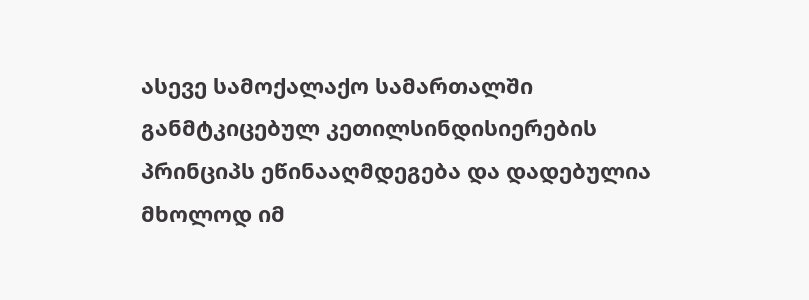ასევე სამოქალაქო სამართალში განმტკიცებულ კეთილსინდისიერების პრინციპს ეწინააღმდეგება და დადებულია მხოლოდ იმ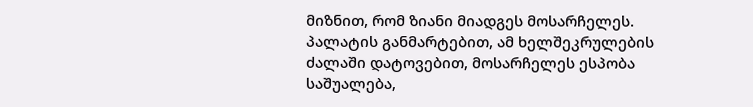მიზნით, რომ ზიანი მიადგეს მოსარჩელეს. პალატის განმარტებით, ამ ხელშეკრულების ძალაში დატოვებით, მოსარჩელეს ესპობა საშუალება,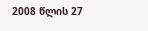2008 წლის 27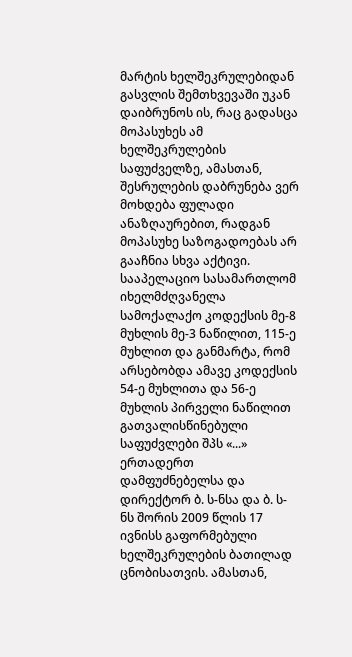მარტის ხელშეკრულებიდან გასვლის შემთხვევაში უკან დაიბრუნოს ის, რაც გადასცა მოპასუხეს ამ ხელშეკრულების საფუძველზე, ამასთან, შესრულების დაბრუნება ვერ მოხდება ფულადი ანაზღაურებით, რადგან მოპასუხე საზოგადოებას არ გააჩნია სხვა აქტივი.
სააპელაციო სასამართლომ იხელმძღვანელა სამოქალაქო კოდექსის მე-8 მუხლის მე-3 ნაწილით, 115-ე მუხლით და განმარტა, რომ არსებობდა ამავე კოდექსის 54-ე მუხლითა და 56-ე მუხლის პირველი ნაწილით გათვალისწინებული საფუძვლები შპს «...» ერთადერთ დამფუძნებელსა და დირექტორ ბ. ს-ნსა და ბ. ს-ნს შორის 2009 წლის 17 ივნისს გაფორმებული ხელშეკრულების ბათილად ცნობისათვის. ამასთან,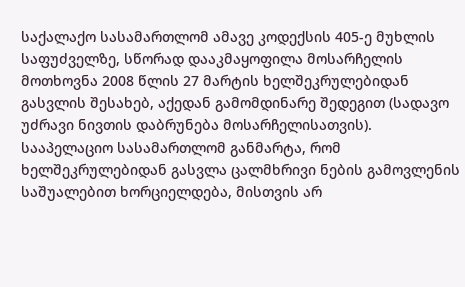საქალაქო სასამართლომ ამავე კოდექსის 405-ე მუხლის საფუძველზე, სწორად დააკმაყოფილა მოსარჩელის მოთხოვნა 2008 წლის 27 მარტის ხელშეკრულებიდან გასვლის შესახებ, აქედან გამომდინარე შედეგით (სადავო უძრავი ნივთის დაბრუნება მოსარჩელისათვის).
სააპელაციო სასამართლომ განმარტა, რომ ხელშეკრულებიდან გასვლა ცალმხრივი ნების გამოვლენის საშუალებით ხორციელდება, მისთვის არ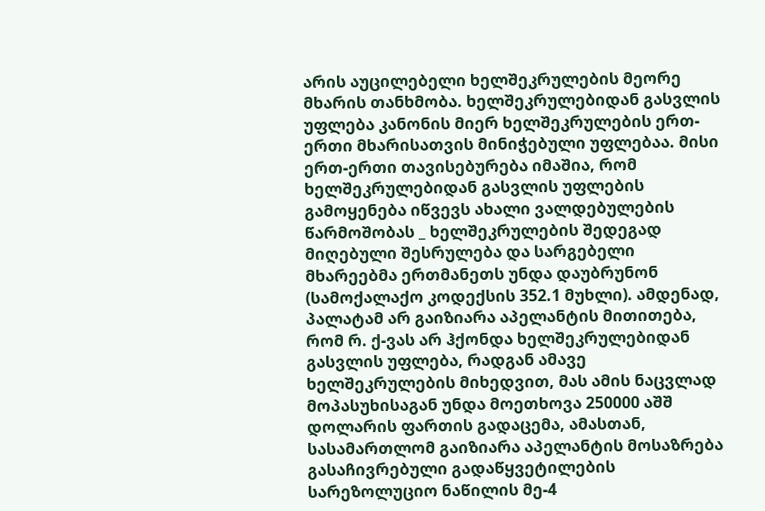არის აუცილებელი ხელშეკრულების მეორე მხარის თანხმობა. ხელშეკრულებიდან გასვლის უფლება კანონის მიერ ხელშეკრულების ერთ-ერთი მხარისათვის მინიჭებული უფლებაა. მისი ერთ-ერთი თავისებურება იმაშია, რომ ხელშეკრულებიდან გასვლის უფლების გამოყენება იწვევს ახალი ვალდებულების წარმოშობას _ ხელშეკრულების შედეგად მიღებული შესრულება და სარგებელი მხარეებმა ერთმანეთს უნდა დაუბრუნონ (სამოქალაქო კოდექსის 352.1 მუხლი). ამდენად, პალატამ არ გაიზიარა აპელანტის მითითება, რომ რ. ქ-ვას არ ჰქონდა ხელშეკრულებიდან გასვლის უფლება, რადგან ამავე ხელშეკრულების მიხედვით, მას ამის ნაცვლად მოპასუხისაგან უნდა მოეთხოვა 250000 აშშ დოლარის ფართის გადაცემა, ამასთან, სასამართლომ გაიზიარა აპელანტის მოსაზრება გასაჩივრებული გადაწყვეტილების სარეზოლუციო ნაწილის მე-4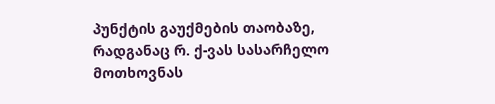პუნქტის გაუქმების თაობაზე, რადგანაც რ. ქ-ვას სასარჩელო მოთხოვნას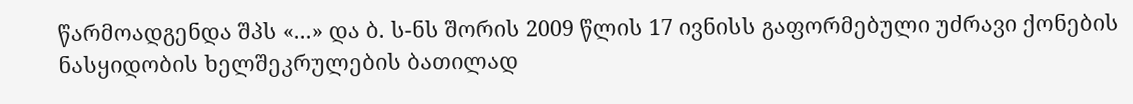წარმოადგენდა შპს «...» და ბ. ს-ნს შორის 2009 წლის 17 ივნისს გაფორმებული უძრავი ქონების ნასყიდობის ხელშეკრულების ბათილად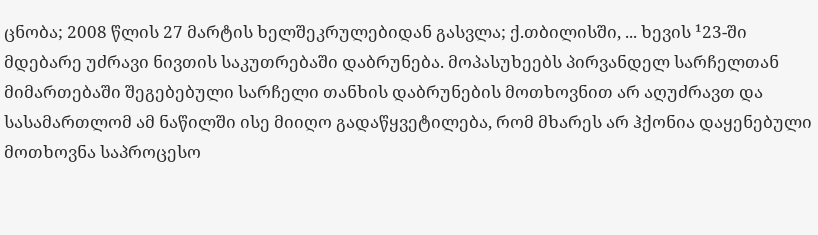ცნობა; 2008 წლის 27 მარტის ხელშეკრულებიდან გასვლა; ქ.თბილისში, ... ხევის ¹23-ში მდებარე უძრავი ნივთის საკუთრებაში დაბრუნება. მოპასუხეებს პირვანდელ სარჩელთან მიმართებაში შეგებებული სარჩელი თანხის დაბრუნების მოთხოვნით არ აღუძრავთ და სასამართლომ ამ ნაწილში ისე მიიღო გადაწყვეტილება, რომ მხარეს არ ჰქონია დაყენებული მოთხოვნა საპროცესო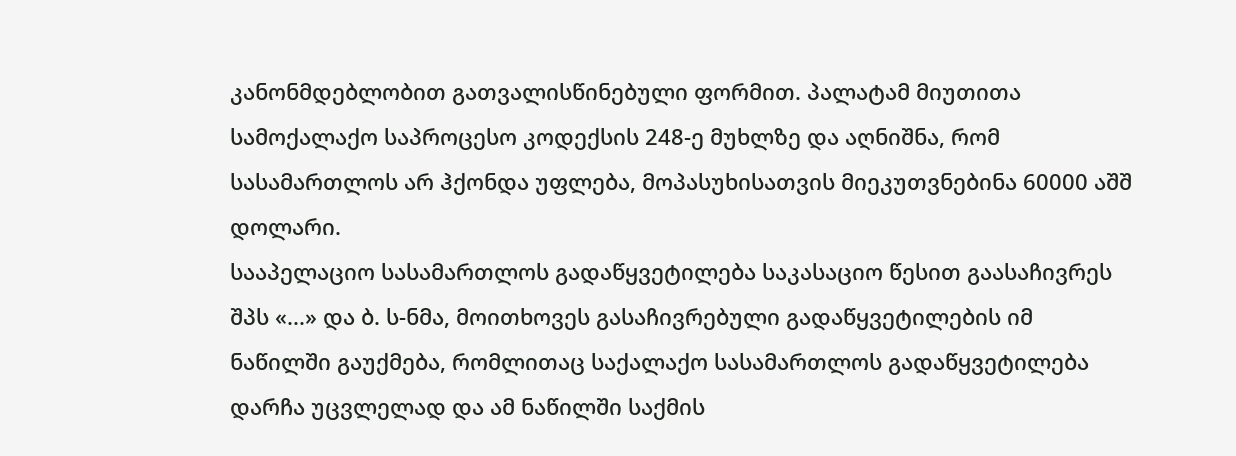კანონმდებლობით გათვალისწინებული ფორმით. პალატამ მიუთითა სამოქალაქო საპროცესო კოდექსის 248-ე მუხლზე და აღნიშნა, რომ სასამართლოს არ ჰქონდა უფლება, მოპასუხისათვის მიეკუთვნებინა 60000 აშშ დოლარი.
სააპელაციო სასამართლოს გადაწყვეტილება საკასაციო წესით გაასაჩივრეს შპს «...» და ბ. ს-ნმა, მოითხოვეს გასაჩივრებული გადაწყვეტილების იმ ნაწილში გაუქმება, რომლითაც საქალაქო სასამართლოს გადაწყვეტილება დარჩა უცვლელად და ამ ნაწილში საქმის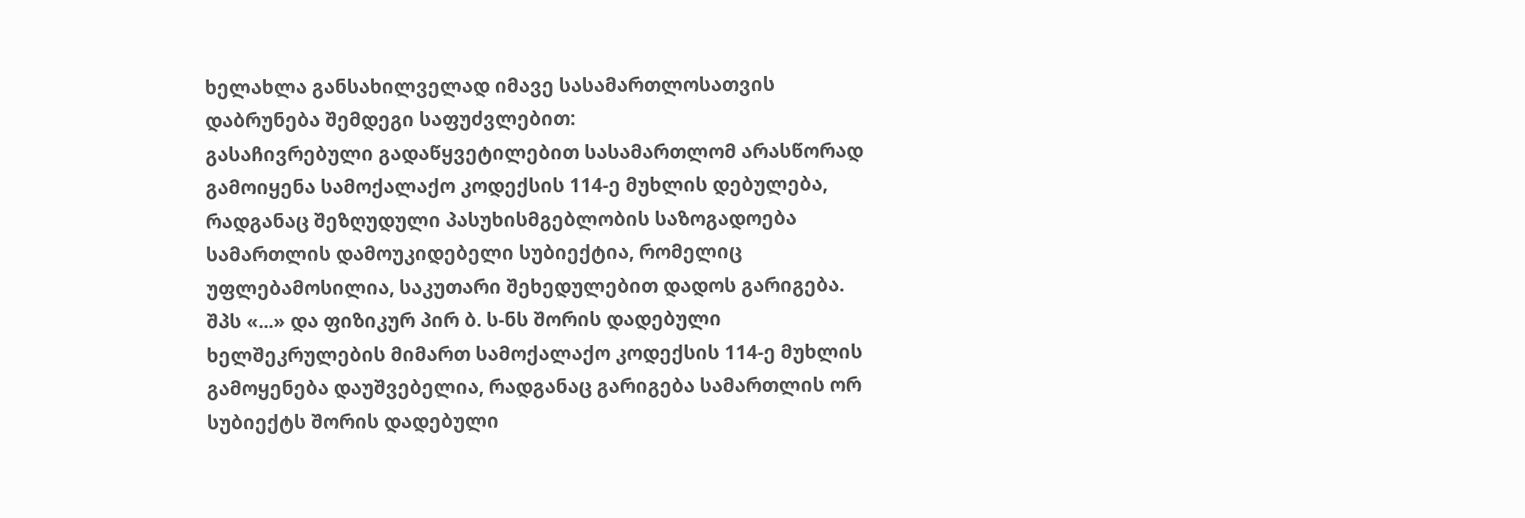ხელახლა განსახილველად იმავე სასამართლოსათვის დაბრუნება შემდეგი საფუძვლებით:
გასაჩივრებული გადაწყვეტილებით სასამართლომ არასწორად გამოიყენა სამოქალაქო კოდექსის 114-ე მუხლის დებულება, რადგანაც შეზღუდული პასუხისმგებლობის საზოგადოება სამართლის დამოუკიდებელი სუბიექტია, რომელიც უფლებამოსილია, საკუთარი შეხედულებით დადოს გარიგება. შპს «...» და ფიზიკურ პირ ბ. ს-ნს შორის დადებული ხელშეკრულების მიმართ სამოქალაქო კოდექსის 114-ე მუხლის გამოყენება დაუშვებელია, რადგანაც გარიგება სამართლის ორ სუბიექტს შორის დადებული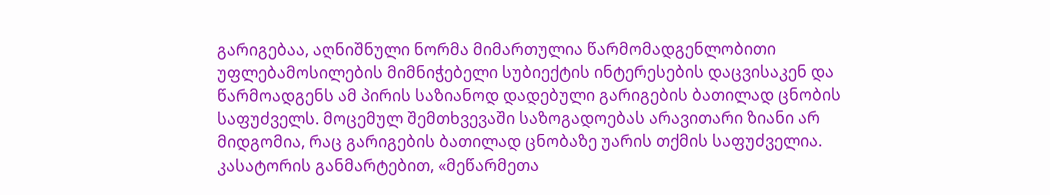გარიგებაა, აღნიშნული ნორმა მიმართულია წარმომადგენლობითი უფლებამოსილების მიმნიჭებელი სუბიექტის ინტერესების დაცვისაკენ და წარმოადგენს ამ პირის საზიანოდ დადებული გარიგების ბათილად ცნობის საფუძველს. მოცემულ შემთხვევაში საზოგადოებას არავითარი ზიანი არ მიდგომია, რაც გარიგების ბათილად ცნობაზე უარის თქმის საფუძველია. კასატორის განმარტებით, «მეწარმეთა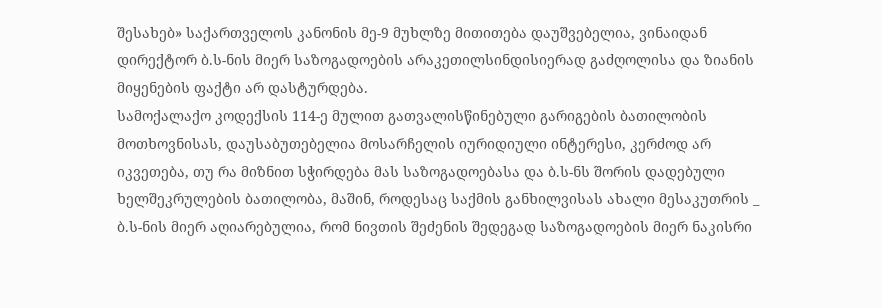შესახებ» საქართველოს კანონის მე-9 მუხლზე მითითება დაუშვებელია, ვინაიდან დირექტორ ბ.ს-ნის მიერ საზოგადოების არაკეთილსინდისიერად გაძღოლისა და ზიანის მიყენების ფაქტი არ დასტურდება.
სამოქალაქო კოდექსის 114-ე მულით გათვალისწინებული გარიგების ბათილობის მოთხოვნისას, დაუსაბუთებელია მოსარჩელის იურიდიული ინტერესი, კერძოდ არ იკვეთება, თუ რა მიზნით სჭირდება მას საზოგადოებასა და ბ.ს-ნს შორის დადებული ხელშეკრულების ბათილობა, მაშინ, როდესაც საქმის განხილვისას ახალი მესაკუთრის _ ბ.ს-ნის მიერ აღიარებულია, რომ ნივთის შეძენის შედეგად საზოგადოების მიერ ნაკისრი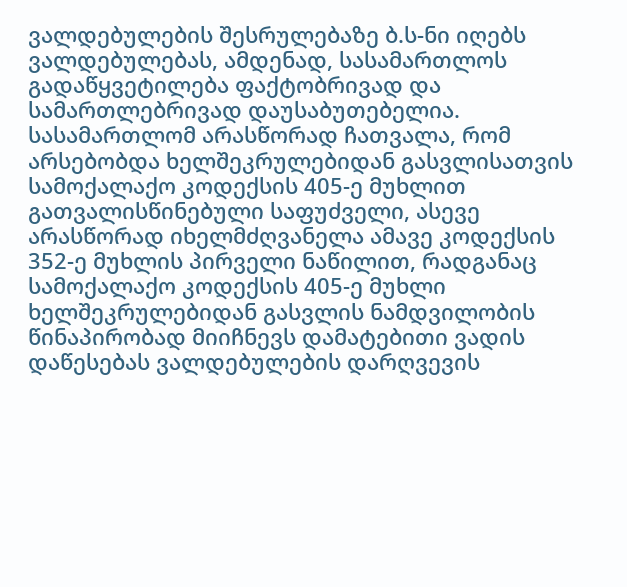ვალდებულების შესრულებაზე ბ.ს-ნი იღებს ვალდებულებას, ამდენად, სასამართლოს გადაწყვეტილება ფაქტობრივად და სამართლებრივად დაუსაბუთებელია.
სასამართლომ არასწორად ჩათვალა, რომ არსებობდა ხელშეკრულებიდან გასვლისათვის სამოქალაქო კოდექსის 405-ე მუხლით გათვალისწინებული საფუძველი, ასევე არასწორად იხელმძღვანელა ამავე კოდექსის 352-ე მუხლის პირველი ნაწილით, რადგანაც სამოქალაქო კოდექსის 405-ე მუხლი ხელშეკრულებიდან გასვლის ნამდვილობის წინაპირობად მიიჩნევს დამატებითი ვადის დაწესებას ვალდებულების დარღვევის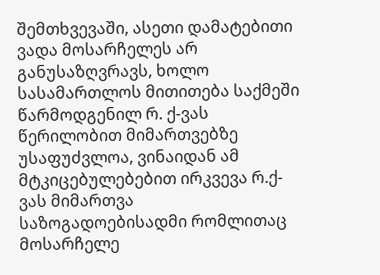შემთხვევაში, ასეთი დამატებითი ვადა მოსარჩელეს არ განუსაზღვრავს, ხოლო სასამართლოს მითითება საქმეში წარმოდგენილ რ. ქ-ვას წერილობით მიმართვებზე უსაფუძვლოა, ვინაიდან ამ მტკიცებულებებით ირკვევა რ.ქ-ვას მიმართვა საზოგადოებისადმი რომლითაც მოსარჩელე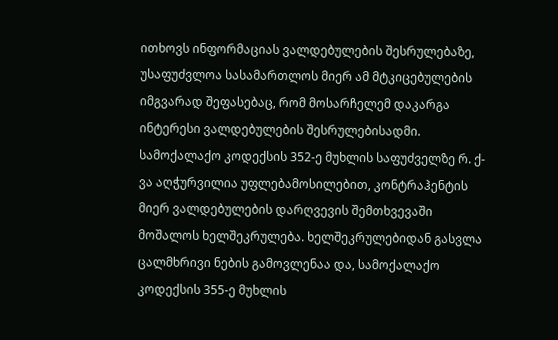ითხოვს ინფორმაციას ვალდებულების შესრულებაზე, უსაფუძვლოა სასამართლოს მიერ ამ მტკიცებულების იმგვარად შეფასებაც, რომ მოსარჩელემ დაკარგა ინტერესი ვალდებულების შესრულებისადმი.
სამოქალაქო კოდექსის 352-ე მუხლის საფუძველზე რ. ქ-ვა აღჭურვილია უფლებამოსილებით, კონტრაჰენტის მიერ ვალდებულების დარღვევის შემთხვევაში მოშალოს ხელშეკრულება. ხელშეკრულებიდან გასვლა ცალმხრივი ნების გამოვლენაა და, სამოქალაქო კოდექსის 355-ე მუხლის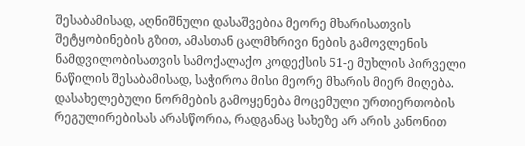შესაბამისად, აღნიშნული დასაშვებია მეორე მხარისათვის შეტყობინების გზით, ამასთან ცალმხრივი ნების გამოვლენის ნამდვილობისათვის სამოქალაქო კოდექსის 51-ე მუხლის პირველი ნაწილის შესაბამისად, საჭიროა მისი მეორე მხარის მიერ მიღება. დასახელებული ნორმების გამოყენება მოცემული ურთიერთობის რეგულირებისას არასწორია, რადგანაც სახეზე არ არის კანონით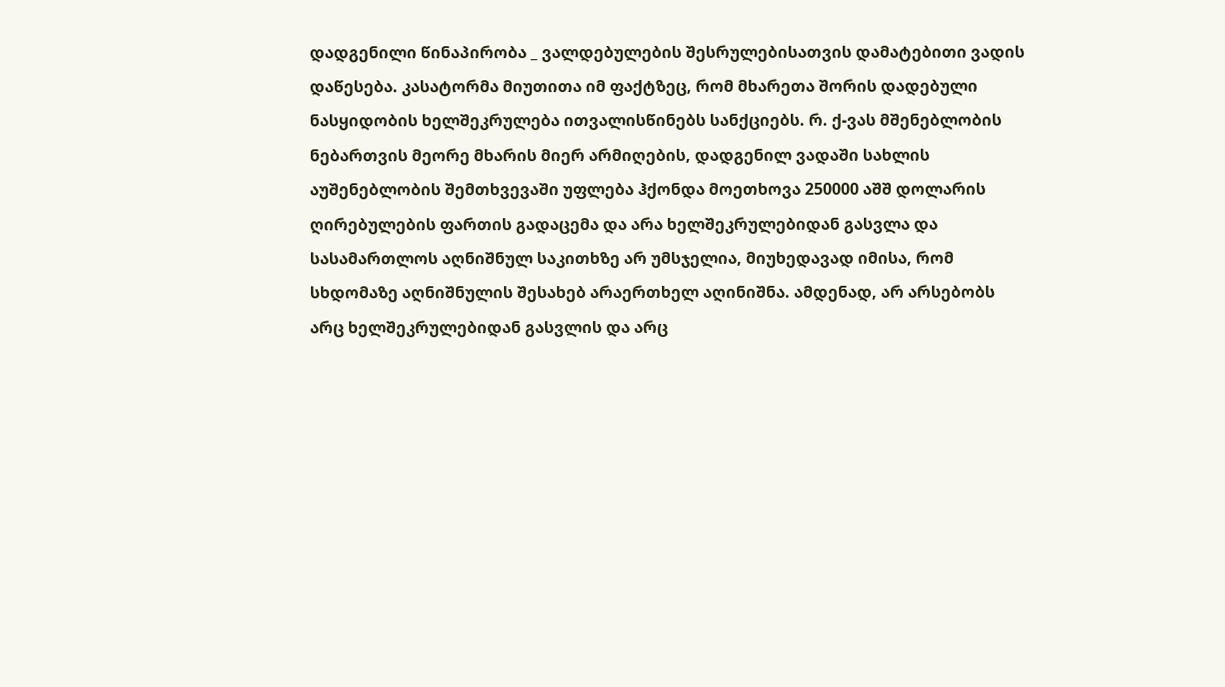დადგენილი წინაპირობა _ ვალდებულების შესრულებისათვის დამატებითი ვადის დაწესება. კასატორმა მიუთითა იმ ფაქტზეც, რომ მხარეთა შორის დადებული ნასყიდობის ხელშეკრულება ითვალისწინებს სანქციებს. რ. ქ-ვას მშენებლობის ნებართვის მეორე მხარის მიერ არმიღების, დადგენილ ვადაში სახლის აუშენებლობის შემთხვევაში უფლება ჰქონდა მოეთხოვა 250000 აშშ დოლარის ღირებულების ფართის გადაცემა და არა ხელშეკრულებიდან გასვლა და სასამართლოს აღნიშნულ საკითხზე არ უმსჯელია, მიუხედავად იმისა, რომ სხდომაზე აღნიშნულის შესახებ არაერთხელ აღინიშნა. ამდენად, არ არსებობს არც ხელშეკრულებიდან გასვლის და არც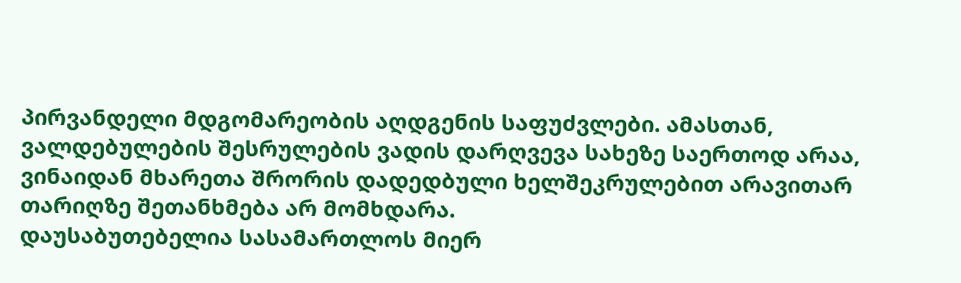პირვანდელი მდგომარეობის აღდგენის საფუძვლები. ამასთან, ვალდებულების შესრულების ვადის დარღვევა სახეზე საერთოდ არაა, ვინაიდან მხარეთა შრორის დადედბული ხელშეკრულებით არავითარ თარიღზე შეთანხმება არ მომხდარა.
დაუსაბუთებელია სასამართლოს მიერ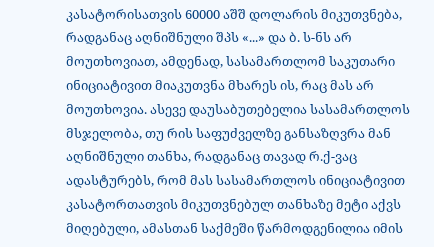კასატორისათვის 60000 აშშ დოლარის მიკუთვნება, რადგანაც აღნიშნული შპს «...» და ბ. ს-ნს არ მოუთხოვიათ, ამდენად, სასამართლომ საკუთარი ინიციატივით მიაკუთვნა მხარეს ის, რაც მას არ მოუთხოვია. ასევე დაუსაბუთებელია სასამართლოს მსჯელობა, თუ რის საფუძველზე განსაზღვრა მან აღნიშნული თანხა, რადგანაც თავად რ.ქ-ვაც ადასტურებს, რომ მას სასამართლოს ინიციატივით კასატორთათვის მიკუთვნებულ თანხაზე მეტი აქვს მიღებული, ამასთან საქმეში წარმოდგენილია იმის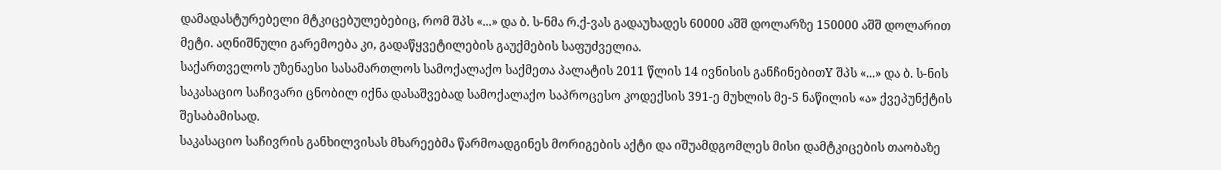დამადასტურებელი მტკიცებულებებიც, რომ შპს «...» და ბ. ს-ნმა რ.ქ-ვას გადაუხადეს 60000 აშშ დოლარზე 150000 აშშ დოლარით მეტი. აღნიშნული გარემოება კი, გადაწყვეტილების გაუქმების საფუძველია.
საქართველოს უზენაესი სასამართლოს სამოქალაქო საქმეთა პალატის 2011 წლის 14 ივნისის განჩინებითY შპს «...» და ბ. ს-ნის საკასაციო საჩივარი ცნობილ იქნა დასაშვებად სამოქალაქო საპროცესო კოდექსის 391-ე მუხლის მე-5 ნაწილის «ა» ქვეპუნქტის შესაბამისად.
საკასაციო საჩივრის განხილვისას მხარეებმა წარმოადგინეს მორიგების აქტი და იშუამდგომლეს მისი დამტკიცების თაობაზე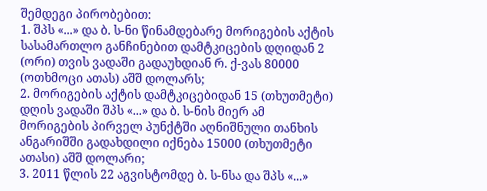შემდეგი პირობებით:
1. შპს «...» და ბ. ს-ნი წინამდებარე მორიგების აქტის სასამართლო განჩინებით დამტკიცების დღიდან 2 (ორი) თვის ვადაში გადაუხდიან რ. ქ-ვას 80000 (ოთხმოცი ათას) აშშ დოლარს;
2. მორიგების აქტის დამტკიცებიდან 15 (თხუთმეტი) დღის ვადაში შპს «...» და ბ. ს-ნის მიერ ამ მორიგების პირველ პუნქტში აღნიშნული თანხის ანგარიშში გადახდილი იქნება 15000 (თხუთმეტი ათასი) აშშ დოლარი;
3. 2011 წლის 22 აგვისტომდე ბ. ს-ნსა და შპს «...»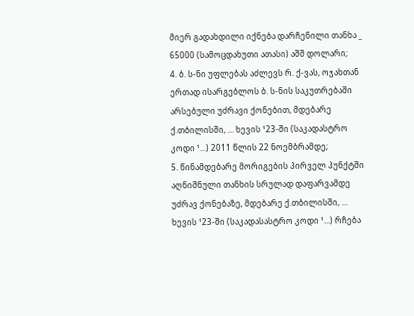მიერ გადახდილი იქნება დარჩენილი თანხა _ 65000 (სამოცდახუთი ათასი) აშშ დოლარი;
4. ბ. ს-ნი უფლებას აძლევს რ. ქ-ვას, ოჯახთან ერთად ისარგებლოს ბ. ს-ნის საკუთრებაში არსებული უძრავი ქონებით, მდებარე ქ.თბილისში, ... ხევის ¹23-ში (საკადასტრო კოდი ¹...) 2011 წლის 22 ნოემბრამდე;
5. წინამდებარე მორიგების პირველ პუნქტში აღნიშნული თანხის სრულად დაფარვამდე უძრავ ქონებაზე, მდებარე ქ.თბილისში, ... ხევის ¹23-ში (საკადასასტრო კოდი ¹...) რჩება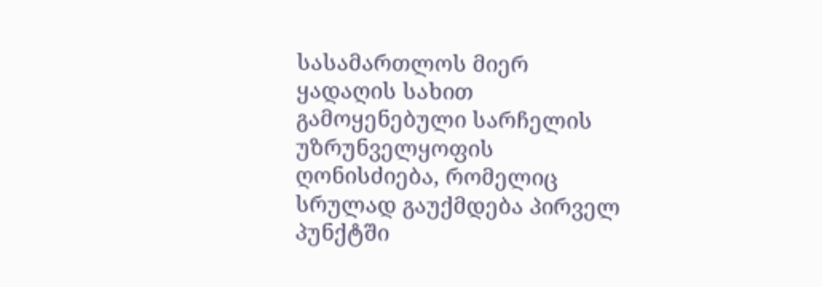სასამართლოს მიერ ყადაღის სახით გამოყენებული სარჩელის უზრუნველყოფის ღონისძიება, რომელიც სრულად გაუქმდება პირველ პუნქტში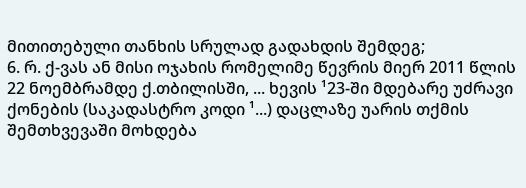მითითებული თანხის სრულად გადახდის შემდეგ;
6. რ. ქ-ვას ან მისი ოჯახის რომელიმე წევრის მიერ 2011 წლის 22 ნოემბრამდე ქ.თბილისში, ... ხევის ¹23-ში მდებარე უძრავი ქონების (საკადასტრო კოდი ¹...) დაცლაზე უარის თქმის შემთხვევაში მოხდება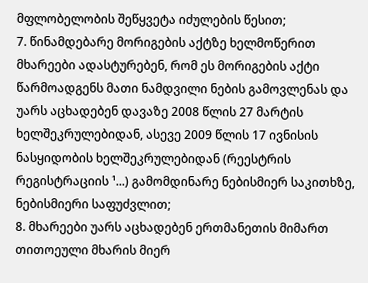მფლობელობის შეწყვეტა იძულების წესით;
7. წინამდებარე მორიგების აქტზე ხელმოწერით მხარეები ადასტურებენ, რომ ეს მორიგების აქტი წარმოადგენს მათი ნამდვილი ნების გამოვლენას და უარს აცხადებენ დავაზე 2008 წლის 27 მარტის ხელშეკრულებიდან, ასევე 2009 წლის 17 ივნისის ნასყიდობის ხელშეკრულებიდან (რეესტრის რეგისტრაციის ¹...) გამომდინარე ნებისმიერ საკითხზე, ნებისმიერი საფუძვლით;
8. მხარეები უარს აცხადებენ ერთმანეთის მიმართ თითოეული მხარის მიერ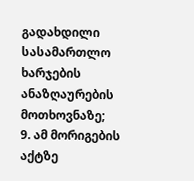გადახდილი სასამართლო ხარჯების ანაზღაურების მოთხოვნაზე;
9. ამ მორიგების აქტზე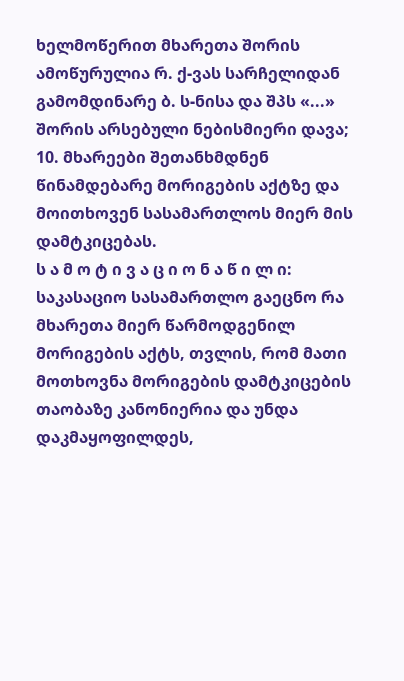ხელმოწერით მხარეთა შორის ამოწურულია რ. ქ-ვას სარჩელიდან გამომდინარე ბ. ს-ნისა და შპს «...» შორის არსებული ნებისმიერი დავა;
10. მხარეები შეთანხმდნენ წინამდებარე მორიგების აქტზე და მოითხოვენ სასამართლოს მიერ მის დამტკიცებას.
ს ა მ ო ტ ი ვ ა ც ი ო ნ ა წ ი ლ ი:
საკასაციო სასამართლო გაეცნო რა მხარეთა მიერ წარმოდგენილ მორიგების აქტს, თვლის, რომ მათი მოთხოვნა მორიგების დამტკიცების თაობაზე კანონიერია და უნდა დაკმაყოფილდეს,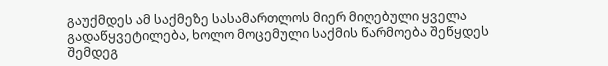გაუქმდეს ამ საქმეზე სასამართლოს მიერ მიღებული ყველა გადაწყვეტილება, ხოლო მოცემული საქმის წარმოება შეწყდეს შემდეგ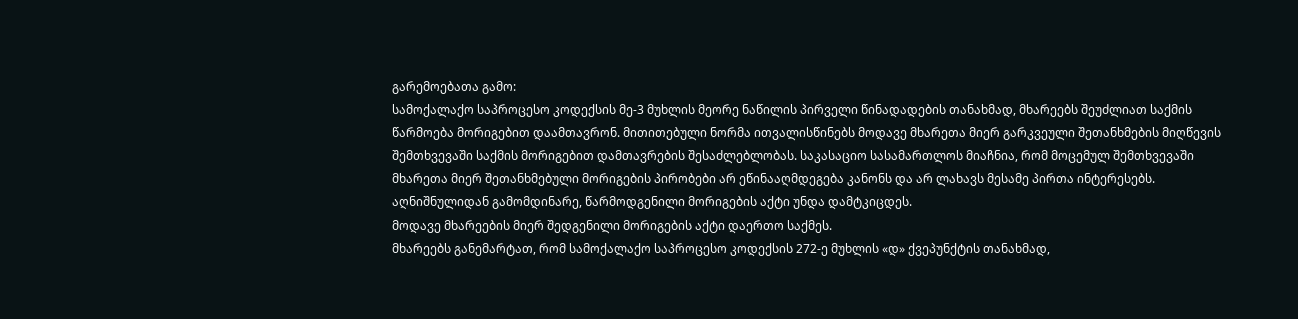გარემოებათა გამო:
სამოქალაქო საპროცესო კოდექსის მე-3 მუხლის მეორე ნაწილის პირველი წინადადების თანახმად, მხარეებს შეუძლიათ საქმის წარმოება მორიგებით დაამთავრონ. მითითებული ნორმა ითვალისწინებს მოდავე მხარეთა მიერ გარკვეული შეთანხმების მიღწევის შემთხვევაში საქმის მორიგებით დამთავრების შესაძლებლობას. საკასაციო სასამართლოს მიაჩნია, რომ მოცემულ შემთხვევაში მხარეთა მიერ შეთანხმებული მორიგების პირობები არ ეწინააღმდეგება კანონს და არ ლახავს მესამე პირთა ინტერესებს. აღნიშნულიდან გამომდინარე, წარმოდგენილი მორიგების აქტი უნდა დამტკიცდეს.
მოდავე მხარეების მიერ შედგენილი მორიგების აქტი დაერთო საქმეს.
მხარეებს განემარტათ, რომ სამოქალაქო საპროცესო კოდექსის 272-ე მუხლის «დ» ქვეპუნქტის თანახმად,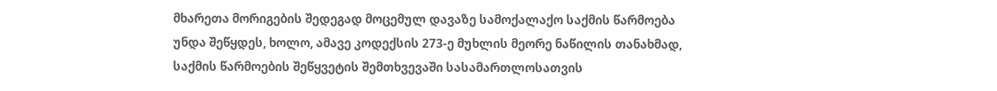მხარეთა მორიგების შედეგად მოცემულ დავაზე სამოქალაქო საქმის წარმოება უნდა შეწყდეს, ხოლო, ამავე კოდექსის 273-ე მუხლის მეორე ნაწილის თანახმად, საქმის წარმოების შეწყვეტის შემთხვევაში სასამართლოსათვის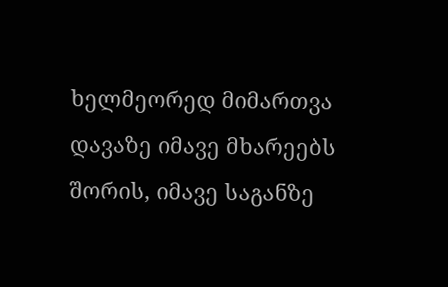ხელმეორედ მიმართვა დავაზე იმავე მხარეებს შორის, იმავე საგანზე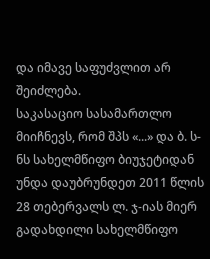და იმავე საფუძვლით არ შეიძლება.
საკასაციო სასამართლო მიიჩნევს, რომ შპს «...» და ბ. ს-ნს სახელმწიფო ბიუჯეტიდან უნდა დაუბრუნდეთ 2011 წლის 28 თებერვალს ლ. ჯ-იას მიერ გადახდილი სახელმწიფო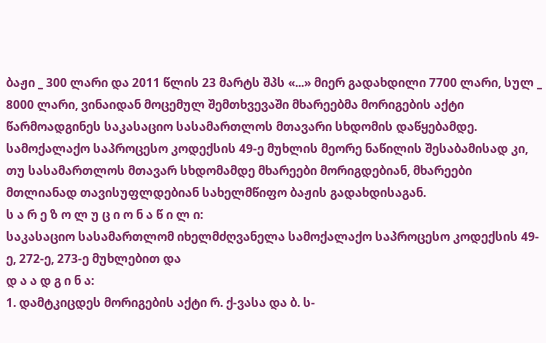ბაჟი _ 300 ლარი და 2011 წლის 23 მარტს შპს «...» მიერ გადახდილი 7700 ლარი, სულ _ 8000 ლარი, ვინაიდან მოცემულ შემთხვევაში მხარეებმა მორიგების აქტი წარმოადგინეს საკასაციო სასამართლოს მთავარი სხდომის დაწყებამდე. სამოქალაქო საპროცესო კოდექსის 49-ე მუხლის მეორე ნაწილის შესაბამისად კი, თუ სასამართლოს მთავარ სხდომამდე მხარეები მორიგდებიან, მხარეები მთლიანად თავისუფლდებიან სახელმწიფო ბაჟის გადახდისაგან.
ს ა რ ე ზ ო ლ უ ც ი ო ნ ა წ ი ლ ი:
საკასაციო სასამართლომ იხელმძღვანელა სამოქალაქო საპროცესო კოდექსის 49-ე, 272-ე, 273-ე მუხლებით და
დ ა ა დ გ ი ნ ა:
1. დამტკიცდეს მორიგების აქტი რ. ქ-ვასა და ბ. ს-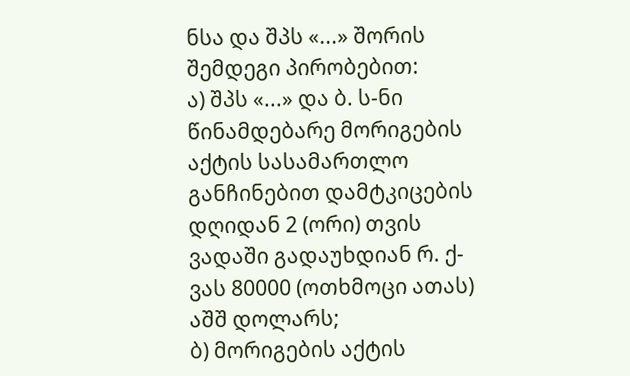ნსა და შპს «...» შორის შემდეგი პირობებით:
ა) შპს «...» და ბ. ს-ნი წინამდებარე მორიგების აქტის სასამართლო განჩინებით დამტკიცების დღიდან 2 (ორი) თვის ვადაში გადაუხდიან რ. ქ-ვას 80000 (ოთხმოცი ათას) აშშ დოლარს;
ბ) მორიგების აქტის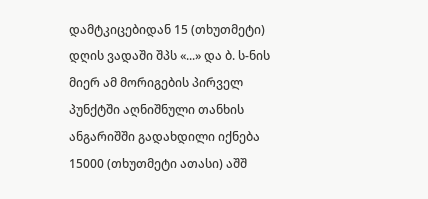დამტკიცებიდან 15 (თხუთმეტი) დღის ვადაში შპს «...» და ბ. ს-ნის მიერ ამ მორიგების პირველ პუნქტში აღნიშნული თანხის ანგარიშში გადახდილი იქნება 15000 (თხუთმეტი ათასი) აშშ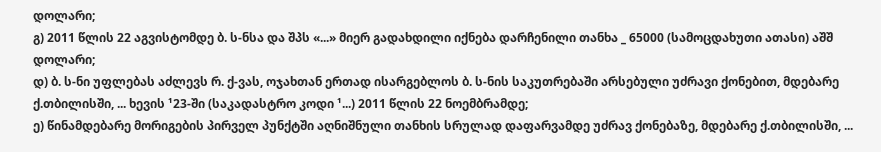დოლარი;
გ) 2011 წლის 22 აგვისტომდე ბ. ს-ნსა და შპს «...» მიერ გადახდილი იქნება დარჩენილი თანხა _ 65000 (სამოცდახუთი ათასი) აშშ დოლარი;
დ) ბ. ს-ნი უფლებას აძლევს რ. ქ-ვას, ოჯახთან ერთად ისარგებლოს ბ. ს-ნის საკუთრებაში არსებული უძრავი ქონებით, მდებარე ქ.თბილისში, ... ხევის ¹23-ში (საკადასტრო კოდი ¹...) 2011 წლის 22 ნოემბრამდე;
ე) წინამდებარე მორიგების პირველ პუნქტში აღნიშნული თანხის სრულად დაფარვამდე უძრავ ქონებაზე, მდებარე ქ.თბილისში, ...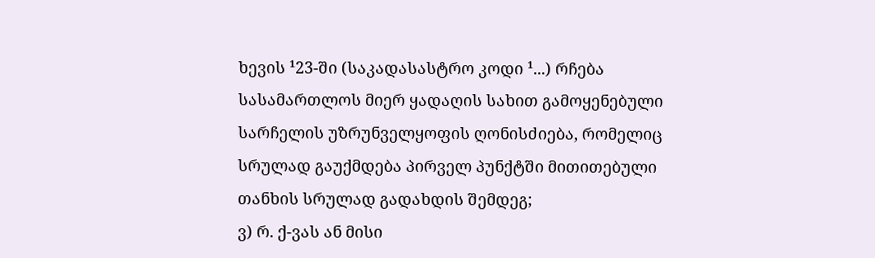ხევის ¹23-ში (საკადასასტრო კოდი ¹...) რჩება სასამართლოს მიერ ყადაღის სახით გამოყენებული სარჩელის უზრუნველყოფის ღონისძიება, რომელიც სრულად გაუქმდება პირველ პუნქტში მითითებული თანხის სრულად გადახდის შემდეგ;
ვ) რ. ქ-ვას ან მისი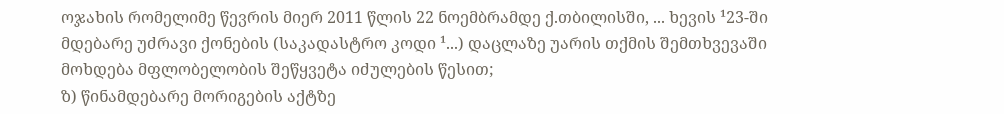ოჯახის რომელიმე წევრის მიერ 2011 წლის 22 ნოემბრამდე ქ.თბილისში, ... ხევის ¹23-ში მდებარე უძრავი ქონების (საკადასტრო კოდი ¹...) დაცლაზე უარის თქმის შემთხვევაში მოხდება მფლობელობის შეწყვეტა იძულების წესით;
ზ) წინამდებარე მორიგების აქტზე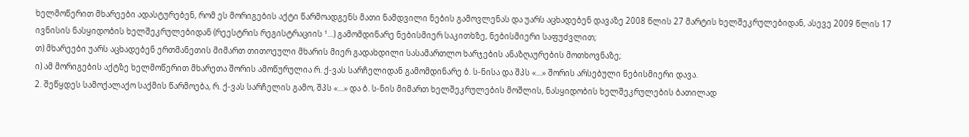ხელმოწერით მხარეები ადასტურებენ, რომ ეს მორიგების აქტი წარმოადგენს მათი ნამდვილი ნების გამოვლენას და უარს აცხადებენ დავაზე 2008 წლის 27 მარტის ხელშეკრულებიდან, ასევე 2009 წლის 17 ივნისის ნასყიდობის ხელშეკრულებიდან (რეესტრის რეგისტრაციის ¹...) გამომდინარე ნებისმიერ საკითხზე, ნებისმიერი საფუძვლით;
თ) მხარეები უარს აცხადებენ ერთმანეთის მიმართ თითოეული მხარის მიერ გადახდილი სასამართლო ხარჯების ანაზღაურების მოთხოვნაზე;
ი) ამ მორიგების აქტზე ხელმოწერით მხარეთა შორის ამოწურულია რ. ქ-ვას სარჩელიდან გამომდინარე ბ. ს-ნისა და შპს «...» შორის არსებული ნებისმიერი დავა.
2. შეწყდეს სამოქალაქო საქმის წარმოება, რ. ქ-ვას სარჩელის გამო, შპს «...» და ბ. ს-ნის მიმართ ხელშეკრულების მოშლის, ნასყიდობის ხელშეკრულების ბათილად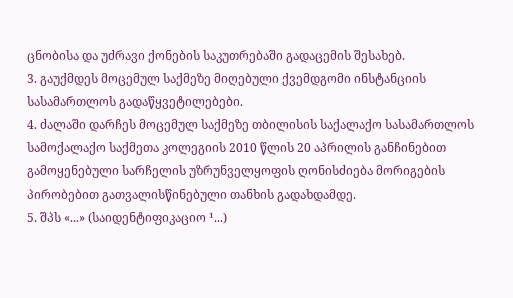ცნობისა და უძრავი ქონების საკუთრებაში გადაცემის შესახებ.
3. გაუქმდეს მოცემულ საქმეზე მიღებული ქვემდგომი ინსტანციის სასამართლოს გადაწყვეტილებები.
4. ძალაში დარჩეს მოცემულ საქმეზე თბილისის საქალაქო სასამართლოს სამოქალაქო საქმეთა კოლეგიის 2010 წლის 20 აპრილის განჩინებით გამოყენებული სარჩელის უზრუნველყოფის ღონისძიება მორიგების პირობებით გათვალისწინებული თანხის გადახდამდე.
5. შპს «...» (საიდენტიფიკაციო ¹...)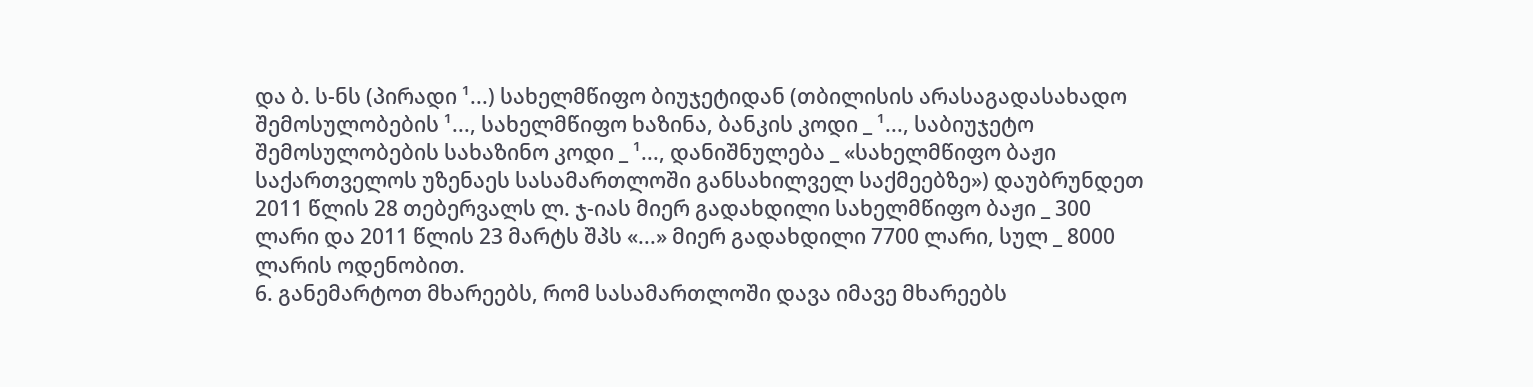და ბ. ს-ნს (პირადი ¹...) სახელმწიფო ბიუჯეტიდან (თბილისის არასაგადასახადო შემოსულობების ¹..., სახელმწიფო ხაზინა, ბანკის კოდი _ ¹..., საბიუჯეტო შემოსულობების სახაზინო კოდი _ ¹..., დანიშნულება _ «სახელმწიფო ბაჟი საქართველოს უზენაეს სასამართლოში განსახილველ საქმეებზე») დაუბრუნდეთ 2011 წლის 28 თებერვალს ლ. ჯ-იას მიერ გადახდილი სახელმწიფო ბაჟი _ 300 ლარი და 2011 წლის 23 მარტს შპს «...» მიერ გადახდილი 7700 ლარი, სულ _ 8000 ლარის ოდენობით.
6. განემარტოთ მხარეებს, რომ სასამართლოში დავა იმავე მხარეებს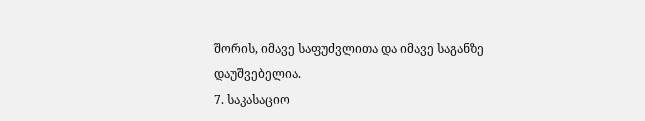შორის, იმავე საფუძვლითა და იმავე საგანზე დაუშვებელია.
7. საკასაციო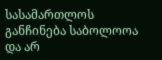სასამართლოს განჩინება საბოლოოა და არ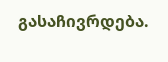გასაჩივრდება.